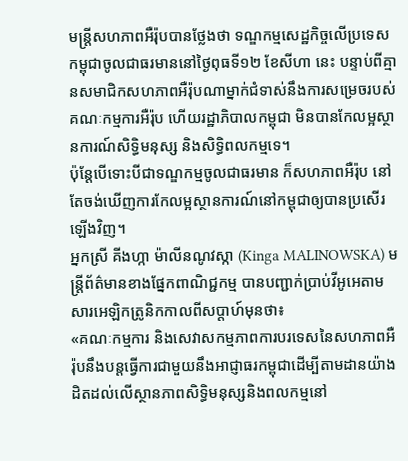មន្ត្រីសហភាពអឺរ៉ុបបានថ្លែងថា ទណ្ឌកម្មសេដ្ឋកិច្ចលើប្រទេសកម្ពុជាចូលជាធរមាននៅថ្ងៃពុធទី១២ ខែសីហា នេះ បន្ទាប់ពីគ្មានសមាជិកសហភាពអឺរ៉ុបណាម្នាក់ជំទាស់នឹងការសម្រេចរបស់គណៈកម្មការអឺរ៉ុប ហើយរដ្ឋាភិបាលកម្ពុជា មិនបានកែលម្អស្ថានការណ៍សិទ្ធិមនុស្ស និងសិទ្ធិពលកម្មទេ។
ប៉ុន្តែបើទោះបីជាទណ្ឌកម្មចូលជាធរមាន ក៏សហភាពអឺរ៉ុប នៅតែចង់ឃើញការកែលម្អស្ថានការណ៍នៅកម្ពុជាឲ្យបានប្រសើរឡើងវិញ។
អ្នកស្រី គីងហ្កា ម៉ាលីនណូវស្កា (Kinga MALINOWSKA) មន្ត្រីព័ត៌មានខាងផ្នែកពាណិជ្ជកម្ម បានបញ្ជាក់ប្រាប់វីអូអេតាមសារអេឡិកត្រូនិកកាលពីសប្តាហ៍មុនថា៖
«គណៈកម្មការ និងសេវាសកម្មភាពការបរទេសនៃសហភាពអឺរ៉ុបនឹងបន្តធ្វើការជាមួយនឹងអាជ្ញាធរកម្ពុជាដើម្បីតាមដានយ៉ាងដិតដល់លើស្ថានភាពសិទ្ធិមនុស្សនិងពលកម្មនៅ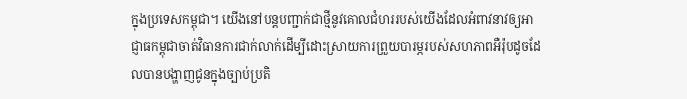ក្នុងប្រទេសកម្ពុជា។ យើងនៅបន្តបញ្ជាក់ជាថ្មីនូវគោលជំហររបស់យើងដែលអំពាវនាវឲ្យអាជ្ញាធកម្ពុជាចាត់វិធានការជាក់លាក់ដើម្បីដោះស្រាយការព្រួយបារម្ភរបស់សហភាពអឺរ៉ុបដូចដែលបានបង្ហាញជូនក្នុងច្បាប់ប្រតិ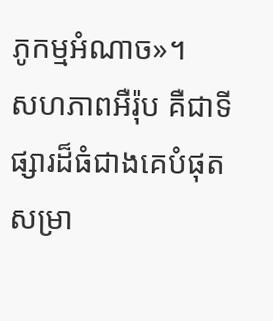ភូកម្មអំណាច»។
សហភាពអឺរ៉ុប គឺជាទីផ្សារដ៏ធំជាងគេបំផុតសម្រា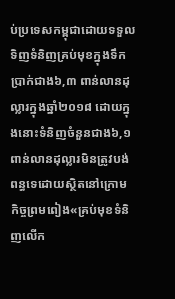ប់ប្រទេសកម្ពុជាដោយទទួលទិញទំនិញគ្រប់មុខក្នុងទឹកប្រាក់ជាង៦,៣ ពាន់លានដុល្លារក្នុងឆ្នាំ២០១៨ ដោយក្នុងនោះទំនិញចំនួនជាង៦,១ពាន់លានដុល្លារមិនត្រូវបង់ពន្ធទេដោយស្ថិតនៅក្រោម កិច្ចព្រមពៀង«គ្រប់មុខទំនិញលើក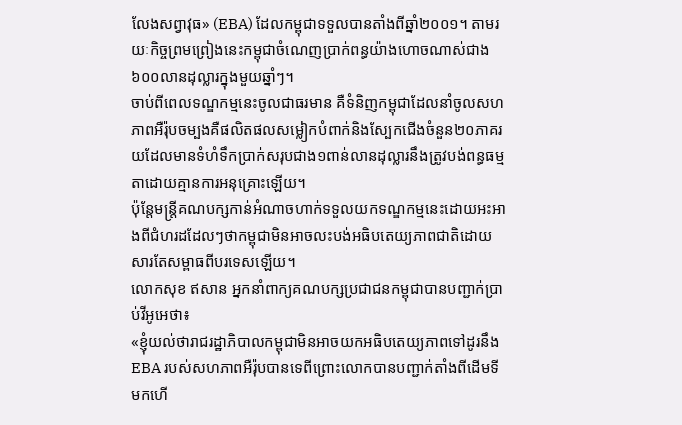លែងសព្វាវុធ» (EBA) ដែលកម្ពុជាទទួលបានតាំងពីឆ្នាំ២០០១។ តាមរយៈកិច្ចព្រមព្រៀងនេះកម្ពុជាចំណេញប្រាក់ពន្ធយ៉ាងហោចណាស់ជាង៦០០លានដុល្លារក្នុងមួយឆ្នាំៗ។
ចាប់ពីពេលទណ្ឌកម្មនេះចូលជាធរមាន គឺទំនិញកម្ពុជាដែលនាំចូលសហភាពអឺរ៉ុបចម្បងគឺផលិតផលសម្លៀកបំពាក់និងស្បែកជើងចំនួន២០ភាគរយដែលមានទំហំទឹកប្រាក់សរុបជាង១ពាន់លានដុល្លារនឹងត្រូវបង់ពន្ធធម្មតាដោយគ្មានការអនុគ្រោះឡើយ។
ប៉ុន្តែមន្ត្រីគណបក្សកាន់អំណាចហាក់ទទួលយកទណ្ឌកម្មនេះដោយអះអាងពីជំហរដដែលៗថាកម្ពុជាមិនអាចលះបង់អធិបតេយ្យភាពជាតិដោយសារតែសម្ពាធពីបរទេសឡើយ។
លោកសុខ ឥសាន អ្នកនាំពាក្យគណបក្សប្រជាជនកម្ពុជាបានបញ្ជាក់ប្រាប់វីអូអេថា៖
«ខ្ញុំយល់ថារាជរដ្ឋាភិបាលកម្ពុជាមិនអាចយកអធិបតេយ្យភាពទៅដូរនឹង EBA របស់សហភាពអឺរ៉ុបបានទេពីព្រោះលោកបានបញ្ជាក់តាំងពីដើមទីមកហើ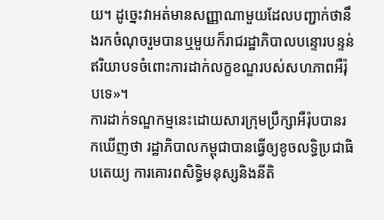យ។ ដូច្នេះវាអត់មានសញ្ញាណាមួយដែលបញ្ជាក់ថានឹងរកចំណុចរួមបានឬមួយក៏រាជរដ្ឋាភិបាលបន្ទោរបន្ទន់ឥរិយាបទចំពោះការដាក់លក្ខខណ្ឌរបស់សហភាពអឺរ៉ុបទេ»។
ការដាក់ទណ្ឌកម្មនេះដោយសារក្រុមប្រឹក្សាអឺរ៉ុបបានរកឃើញថា រដ្ឋាភិបាលកម្ពុជាបានធ្វើឲ្យខូចលទ្ធិប្រជាធិបតេយ្យ ការគោរពសិទ្ធិមនុស្សនិងនីតិ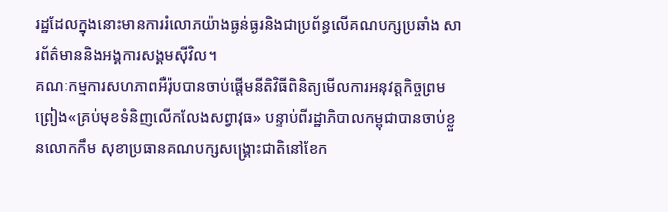រដ្ឋដែលក្នុងនោះមានការរំលោភយ៉ាងធ្ងន់ធ្ងរនិងជាប្រព័ន្ធលើគណបក្សប្រឆាំង សារព័ត៌មាននិងអង្គការសង្គមស៊ីវិល។
គណៈកម្មការសហភាពអឺរ៉ុបបានចាប់ផ្តើមនីតិវិធីពិនិត្យមើលការអនុវត្តកិច្ចព្រមព្រៀង«គ្រប់មុខទំនិញលើកលែងសព្វាវុធ» បន្ទាប់ពីរដ្ឋាភិបាលកម្ពុជាបានចាប់ខ្លួនលោកកឹម សុខាប្រធានគណបក្សសង្គ្រោះជាតិនៅខែក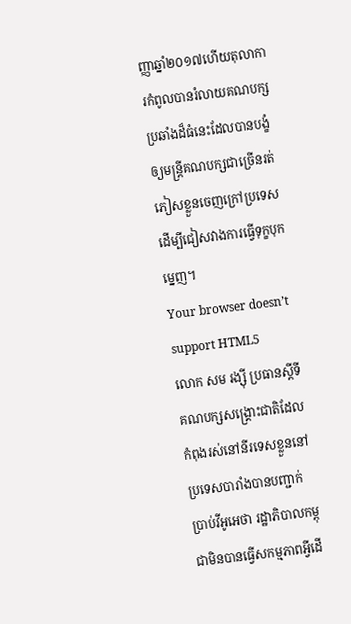ញ្ញាឆ្នាំ២០១៧ហើយតុលាការកំពូលបានរំលាយគណបក្សប្រឆាំងដ៏ធំនេះដែលបានបង្ខំឲ្យមន្ត្រីគណបក្សជាច្រើនរត់ភៀសខ្លួនចេញក្រៅប្រទេសដើម្បីជៀសវាងការធ្វើទុក្ខបុកម្នេញ។
Your browser doesn’t support HTML5
លោក សម រង្ស៊ី ប្រធានស្តីទីគណបក្សសង្គ្រោះជាតិដែលកំពុងរស់នៅនីរទេសខ្លួននៅប្រទេសបារាំងបានបញ្ជាក់ប្រាប់វីអូអេថា រដ្ឋាភិបាលកម្ពុជាមិនបានធ្វើសកម្មភាពអ្វីដើ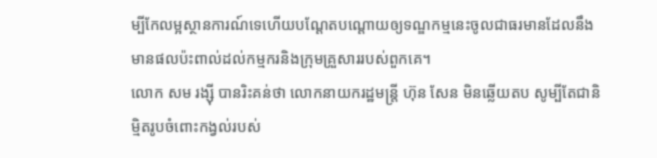ម្បីកែលម្អស្ថានការណ៍ទេហើយបណ្តែតបណ្តោយឲ្យទណ្ឌកម្មនេះចូលជាធរមានដែលនឹងមានផលប៉ះពាល់ដល់កម្មករនិងក្រុមគ្រួសាររបស់ពួកគេ។
លោក សម រង្ស៊ី បានរិះគន់ថា លោកនាយករដ្ឋមន្ត្រី ហ៊ុន សែន មិនឆ្លើយតប សូម្បីតែជានិម្មិតរូបចំពោះកង្វល់របស់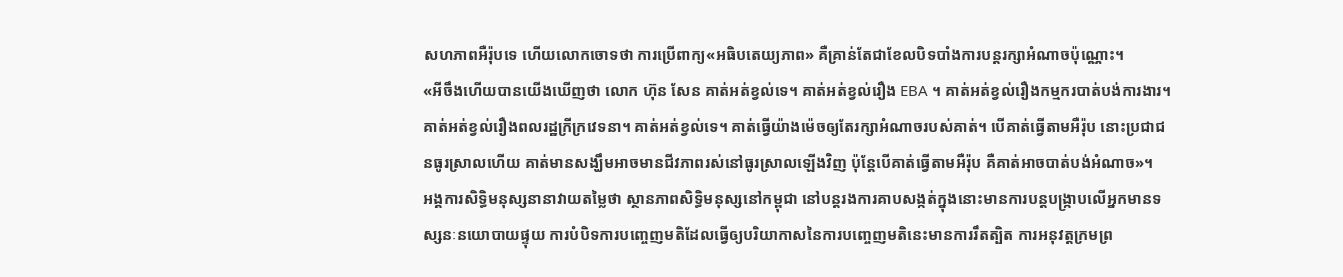សហភាពអឺរ៉ុបទេ ហើយលោកចោទថា ការប្រើពាក្យ«អធិបតេយ្យភាព» គឺគ្រាន់តែជាខែលបិទបាំងការបន្តរក្សាអំណាចប៉ុណ្ណោះ។
«អីចឹងហើយបានយើងឃើញថា លោក ហ៊ុន សែន គាត់អត់ខ្វល់ទេ។ គាត់អត់ខ្វល់រឿង EBA ។ គាត់អត់ខ្វល់រឿងកម្មករបាត់បង់ការងារ។ គាត់អត់ខ្វល់រឿងពលរដ្ឋក្រីក្រវេទនា។ គាត់អត់ខ្វល់ទេ។ គាត់ធ្វើយ៉ាងម៉េចឲ្យតែរក្សាអំណាចរបស់គាត់។ បើគាត់ធ្វើតាមអឺរ៉ុប នោះប្រជាជនធូរស្រាលហើយ គាត់មានសង្ឃឹមអាចមានជីវភាពរស់នៅធូរស្រាលឡើងវិញ ប៉ុន្តែបើគាត់ធ្វើតាមអឺរ៉ុប គឺគាត់អាចបាត់បង់អំណាច»។
អង្គការសិទ្ធិមនុស្សនានាវាយតម្លៃថា ស្ថានភាពសិទ្ធិមនុស្សនៅកម្ពុជា នៅបន្តរងការគាបសង្កត់ក្នុងនោះមានការបន្តបង្រ្កាបលើអ្នកមានទស្សនៈនយោបាយផ្ទុយ ការបំបិទការបញ្ចេញមតិដែលធ្វើឲ្យបរិយាកាសនៃការបញ្ចេញមតិនេះមានការរឹតត្បិត ការអនុវត្តក្រមព្រ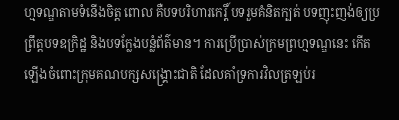ហ្មទណ្ឌតាមទំនើងចិត្ត ពោល គឺបទបរិហារកេរ្តិ៍ បទរួមគំនិតក្បត់ បទញុះញង់ឲ្យប្រព្រឹត្តបទឧក្រិដ្ឋ និងបទក្លែងបន្លំព័ត៌មាន។ ការប្រើប្រាស់ក្រមព្រហ្មទណ្ឌនេះ កើតឡើងចំពោះក្រុមគណបក្សសង្រ្គោះជាតិ ដែលគាំទ្រការវិលត្រឡប់រ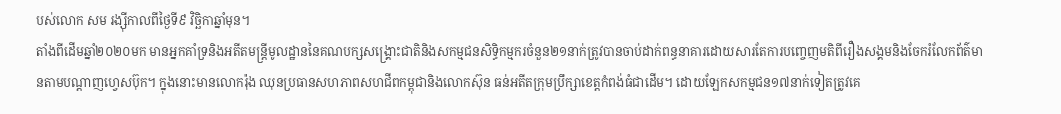បស់លោក សម រង្ស៊ីកាលពីថ្ងៃទី៩ វិច្ឆិកាឆ្នាំមុន។
តាំងពីដើមឆ្នាំ២០២០មក មានអ្នកគាំទ្រនិងអតីតមន្ត្រីមូលដ្ឋាននៃគណបក្សសង្គ្រោះជាតិនិងសកម្មជនសិទ្ធិកម្មករចំនួន២១នាក់ត្រូវបានចាប់ដាក់ពន្ធនាគារដោយសារតែការបញ្ចេញមតិពីរឿងសង្គមនិងចែករំលែកព័ត៌មានតាមបណ្តាញហ្វេសប៊ុក។ ក្នុងនោះមានលោករ៉ុង ឈុនប្រធានសហភាពសហជីពកម្ពុជានិងលោកស៊ុន ធន់អតីតក្រុមប្រឹក្សាខេត្តកំពង់ធំជាដើម។ ដោយឡែកសកម្មជន១៧នាក់ទៀតត្រូវគេ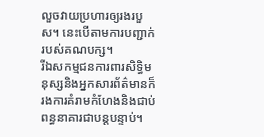លួចវាយប្រហារឲ្យរងរបួស។ នេះបើតាមការបញ្ជាក់របស់គណបក្ស។
រីឯសកម្មជនការពារសិទ្ធិមនុស្សនិងអ្នកសារព័ត៌មានក៏រងការគំរាមកំហែងនិងជាប់ពន្ធនាគារជាបន្តបន្ទាប់។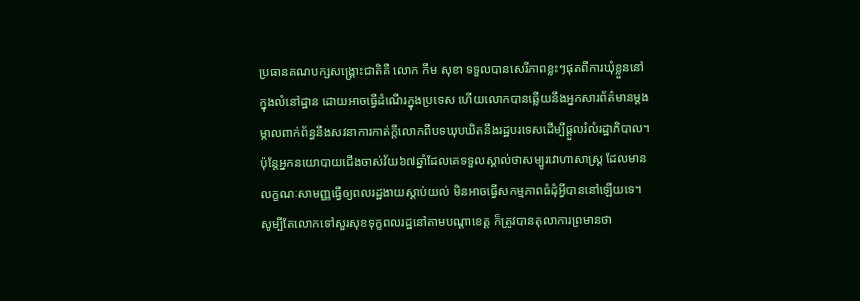ប្រធានគណបក្សសង្គ្រោះជាតិគឺ លោក កឹម សុខា ទទួលបានសេរីភាពខ្លះៗផុតពីការឃុំខ្លួននៅក្នុងលំនៅដ្ឋាន ដោយអាចធ្វើដំណើរក្នុងប្រទេស ហើយលោកបានឆ្លើយនឹងអ្នកសារព័ត៌មានម្តងម្កាលពាក់ព័ន្ធនឹងសវនាការកាត់ក្តីលោកពីបទឃុបឃិតនឹងរដ្ឋបរទេសដើម្បីផ្តួលរំលំរដ្ឋាភិបាល។ ប៉ុន្តែអ្នកនយោបាយជើងចាស់វ័យ៦៧ឆ្នាំដែលគេទទួលស្គាល់ថាសម្បូរវោហាសាស្ត្រ ដែលមានលក្ខណៈសាមញ្ញធ្វើឲ្យពលរដ្ឋងាយស្តាប់យល់ មិនអាចធ្វើសកម្មភាពធំដុំអ្វីបាននៅឡើយទេ។ សូម្បីតែលោកទៅសួរសុខទុក្ខពលរដ្ឋនៅតាមបណ្តាខេត្ត ក៏ត្រូវបានតុលាការព្រមានថា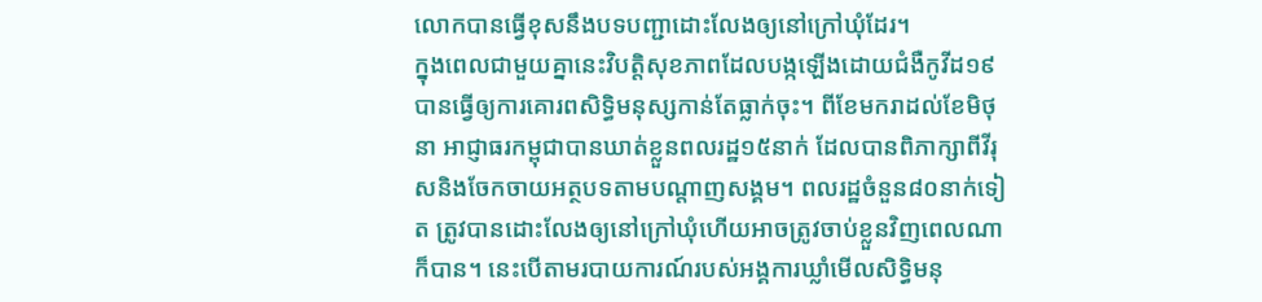លោកបានធ្វើខុសនឹងបទបញ្ជាដោះលែងឲ្យនៅក្រៅឃុំដែរ។
ក្នុងពេលជាមួយគ្នានេះវិបត្តិសុខភាពដែលបង្កឡើងដោយជំងឺកូវីដ១៩ បានធ្វើឲ្យការគោរពសិទ្ធិមនុស្សកាន់តែធ្លាក់ចុះ។ ពីខែមករាដល់ខែមិថុនា អាជ្ញាធរកម្ពុជាបានឃាត់ខ្លួនពលរដ្ឋ១៥នាក់ ដែលបានពិភាក្សាពីវីរុសនិងចែកចាយអត្ថបទតាមបណ្តាញសង្គម។ ពលរដ្ឋចំនួន៨០នាក់ទៀត ត្រូវបានដោះលែងឲ្យនៅក្រៅឃុំហើយអាចត្រូវចាប់ខ្លួនវិញពេលណាក៏បាន។ នេះបើតាមរបាយការណ៍របស់អង្គការឃ្លាំមើលសិទ្ធិមនុ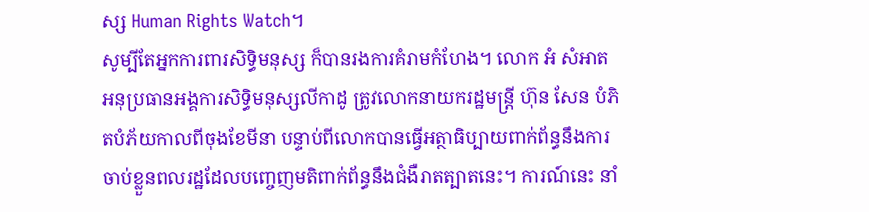ស្ស Human Rights Watch។
សូម្បីតែអ្នកការពារសិទ្ធិមនុស្ស ក៏បានរងការគំរាមកំហែង។ លោក អំ សំអាត អនុប្រធានអង្គការសិទ្ធិមនុស្សលីកាដូ ត្រូវលោកនាយករដ្ឋមន្ត្រី ហ៊ុន សែន បំភិតបំភ័យកាលពីចុងខែមីនា បន្ទាប់ពីលោកបានធ្វើអត្ថាធិប្បាយពាក់ព័ន្ធនឹងការចាប់ខ្លួនពលរដ្ឋដែលបញ្ចេញមតិពាក់ព័ន្ធនឹងជំងឺរាតត្បាតនេះ។ ការណ៍នេះ នាំ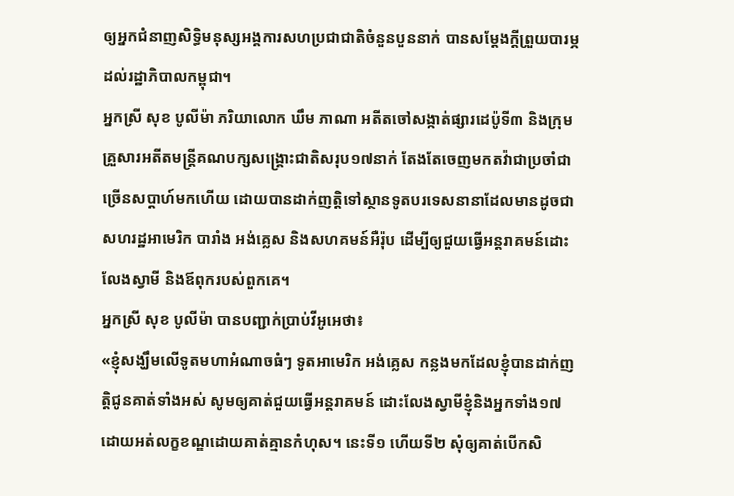ឲ្យអ្នកជំនាញសិទ្ធិមនុស្សអង្គការសហប្រជាជាតិចំនួនបួននាក់ បានសម្តែងក្តីព្រួយបារម្ភដល់រដ្ឋាភិបាលកម្ពុជា។
អ្នកស្រី សុខ បូលីម៉ា ភរិយាលោក ឃឹម ភាណា អតីតចៅសង្កាត់ផ្សារដេប៉ូទី៣ និងក្រុមគ្រួសារអតីតមន្ត្រីគណបក្សសង្គ្រោះជាតិសរុប១៧នាក់ តែងតែចេញមកតវ៉ាជាប្រចាំជាច្រើនសប្តាហ៍មកហើយ ដោយបានដាក់ញត្តិទៅស្ថានទូតបរទេសនានាដែលមានដូចជាសហរដ្ឋអាមេរិក បារាំង អង់គ្លេស និងសហគមន៍អឺរ៉ុប ដើម្បីឲ្យជួយធ្វើអន្តរាគមន៍ដោះលែងស្វាមី និងឪពុករបស់ពួកគេ។
អ្នកស្រី សុខ បូលីម៉ា បានបញ្ជាក់ប្រាប់វីអូអេថា៖
«ខ្ញុំសង្ឃឹមលើទូតមហាអំណាចធំៗ ទូតអាមេរិក អង់គ្លេស កន្លងមកដែលខ្ញុំបានដាក់ញត្តិជូនគាត់ទាំងអស់ សូមឲ្យគាត់ជួយធ្វើអន្តរាគមន៍ ដោះលែងស្វាមីខ្ញុំនិងអ្នកទាំង១៧ដោយអត់លក្ខខណ្ឌដោយគាត់គ្មានកំហុស។ នេះទី១ ហើយទី២ សុំឲ្យគាត់បើកសិ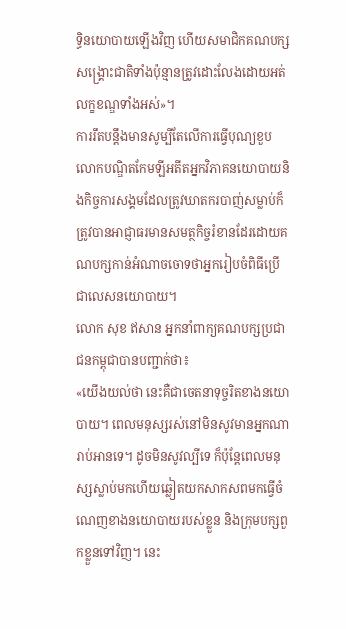ទ្ធិនយោបាយឡើងវិញ ហើយសមាជិកគណបក្សសង្គ្រោះជាតិទាំងប៉ុន្មានត្រូវដោះលែងដោយអត់លក្ខខណ្ឌទាំងអស់»។
ការរឹតបន្តឹងមានសូម្បីតែលើការធ្វើបុណ្យខួបលោកបណ្ឌិតកែមឡីអតីតអ្នកវិភាគនយោបាយនិងកិច្ចការសង្គមដែលត្រូវឃាតករបាញ់សម្លាប់ក៏ត្រូវបានអាជ្ញាធរមានសមត្ថកិច្ចរំខានដែរដោយគណបក្សកាន់អំណាចចោទថាអ្នករៀបចំពិធីប្រើជាលេសនយោបាយ។
លោក សុខ ឥសាន អ្នកនាំពាក្យគណបក្សប្រជាជនកម្ពុជាបានបញ្ជាក់ថា៖
«យើងយល់ថា នេះគឺជាចេតនាទុច្ចរិតខាងនយោបាយ។ ពេលមនុស្សរស់នៅមិនសូវមានអ្នកណារាប់អានទេ។ ដូចមិនសូវល្បីទេ ក៏ប៉ុន្តែពេលមនុស្សស្លាប់មកហើយឆ្លៀតយកសាកសពមកធ្វើចំណេញខាងនយោបាយរបស់ខ្លួន និងក្រុមបក្សពួកខ្លួនទៅវិញ។ នេះ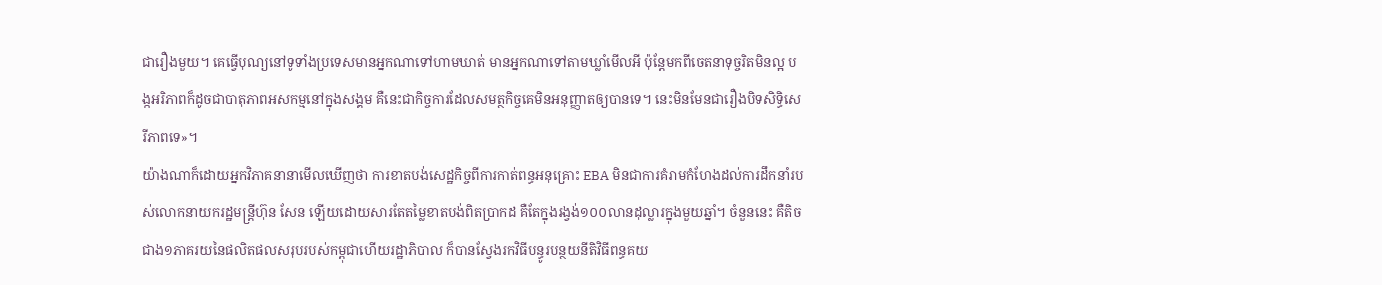ជារឿងមួយ។ គេធ្វើបុណ្យនៅទូទាំងប្រទេសមានអ្នកណាទៅហាមឃាត់ មានអ្នកណាទៅតាមឃ្លាំមើលអី ប៉ុន្តែមកពីចេតនាទុច្ចរិតមិនល្អ បង្កអរិភាពក៏ដូចជាបាតុភាពអសកម្មនៅក្នុងសង្គម គឺនេះជាកិច្ចការដែលសមត្ថកិច្ចគេមិនអនុញ្ញាតឲ្យបានទេ។ នេះមិនមែនជារឿងបិទសិទ្ធិសេរីភាពទេ»។
យ៉ាងណាក៏ដោយអ្នកវិភាគនានាមើលឃើញថា ការខាតបង់សេដ្ឋកិច្ចពីការកាត់ពន្ធអនុគ្រោះ EBA មិនជាការគំរាមកំហែងដល់ការដឹកនាំរបស់លោកនាយករដ្ឋមន្ត្រីហ៊ុន សែន ឡើយដោយសារតែតម្លៃខាតបង់ពិតប្រាកដ គឺតែក្នុងរង្វង់១០០លានដុល្លារក្នុងមួយឆ្នាំ។ ចំនួននេះ គឺតិចជាង១ភាគរយនៃផលិតផលសរុបរបស់កម្ពុជាហើយរដ្ឋាភិបាល ក៏បានស្វែងរកវិធីបន្ធូរបន្ថយនីតិវិធីពន្ធគយ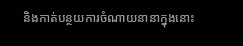និងកាត់បន្ថយការចំណាយនានាក្នុងនោះ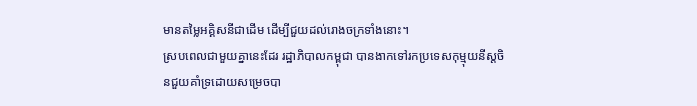មានតម្លៃអគ្គិសនីជាដើម ដើម្បីជួយដល់រោងចក្រទាំងនោះ។
ស្របពេលជាមួយគ្នានេះដែរ រដ្ឋាភិបាលកម្ពុជា បានងាកទៅរកប្រទេសកុម្មុយនីស្តចិនជួយគាំទ្រដោយសម្រេចបា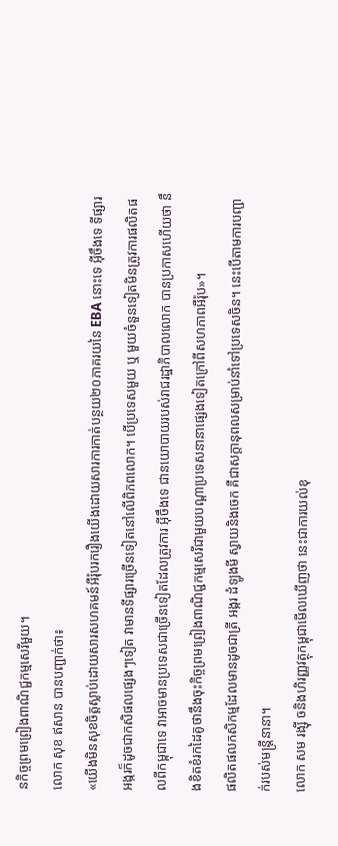នកិច្ចព្រមព្រៀងពាណិជ្ជកម្មសេរីមួយ។
លោក សុខ ឥសាន បានបញ្ជាក់ថា៖
«យើងមិនសុខចិត្តស្លាប់ដោយសារសហគមន៍អឺរ៉ុបរករឿងយើងដោយសារការកាត់បន្ថយ២០ភាគរយនៃ EBA នោះទេ អ៊ីចឹងទេ ទីផ្សារអង្ករក៏ដូចជាកសិផលផ្សេងៗទៀត វាមានទីផ្សារច្រើនទៀតនៅលើពិភពលោក។ បើប្រទេសមួយ ឬ មួយចំនួនទៀតមិនត្រូវការផលិតផលពីកម្ពុជាទេ វាអាចមានប្រទេសជាច្រើនទៀតដែលត្រូវការ អ៊ីចឹងទេ ជានយោបាយរបស់រាជរដ្ឋាភិបាលលោក បានប្រកាសហើយថា នឹងខិតខំរកដៃគូថានឹងចុះកិច្ចព្រមព្រៀងពាណិជ្ជកម្មសេរីជាមួយបណ្តាប្រទេសនានាផ្សេងទៀតក្រៅពីសហភាពអឺរ៉ុប»។
ផលិតផលកសិកម្មដែលមានដូចជាត្រី អង្ករ ដំឡូងមី ស្វាយនិងចេក គឺជាសក្តានុពលសម្រាប់នាំទៅប្រទេសចិន។ នេះបើតាមការបញ្ជាក់របស់មន្ត្រីនានា។
លោក សម រង្ស៊ី ចនិងហិរញ្ញវត្ថុកម្ពុជាមើលឃើញថា នេះជាការយល់ខុ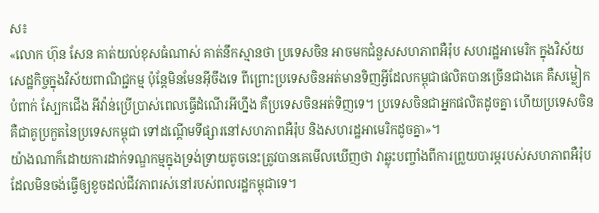ស៖
«លោក ហ៊ុន សែន គាត់យល់ខុសធំណាស់ គាត់នឹកស្មានថា ប្រទេសចិន អាចមកជំនួសសហភាពអឺរ៉ុប សហរដ្ឋអាមេរិក ក្នុងវិស័យសេដ្ឋកិច្ចក្នុងវិស័យពាណិជ្ជកម្ម ប៉ុន្តែមិនមែនអ៊ីចឹងទេ ពីព្រោះប្រទេសចិនអត់មានទិញអ្វីដែលកម្ពុជាផលិតបានច្រើនជាងគេ គឺសម្លៀកបំពាក់ ស្បែកជើង អីវ៉ាន់ប្រើប្រាស់ពេលធ្វើដំណើរអីហ្នឹង គឺប្រទេសចិនអត់ទិញទេ។ ប្រទេសចិនជាអ្នកផលិតដូចគ្នា ហើយប្រទេសចិន គឺជាគូប្រកួតនៃប្រទេសកម្ពុជា ទៅដណ្តើមទីផ្សារនៅសហភាពអឺរ៉ុប និងសហរដ្ឋអាមេរិកដូចគ្នា»។
យ៉ាងណាក៏ដោយការដាក់ទណ្ឌកម្មក្នុងទ្រង់ទ្រាយតូចនេះត្រូវបានគេមើលឃើញថា វាឆ្លុះបញ្ចាំងពីការព្រួយបារម្ភរបស់សហភាពអឺរ៉ុប ដែលមិនចង់ធ្វើឲ្យខូចដល់ជីវភាពរស់នៅរបស់ពលរដ្ឋកម្ពុជាទេ។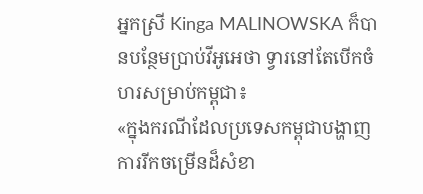អ្នកស្រី Kinga MALINOWSKA ក៏បានបន្ថែមប្រាប់វីអូអេថា ទ្វារនៅតែបើកចំហរសម្រាប់កម្ពុជា៖
«ក្នុងករណីដែលប្រទេសកម្ពុជាបង្ហាញការរីកចម្រើនដ៏សំខា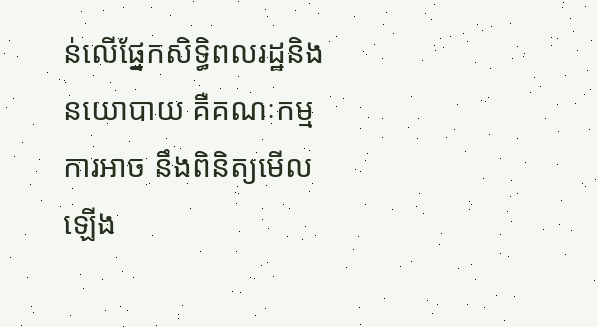ន់លើផ្នែកសិទ្ធិពលរដ្ឋនិងនយោបាយ គឺគណៈកម្មការអាច នឹងពិនិត្យមើលឡើង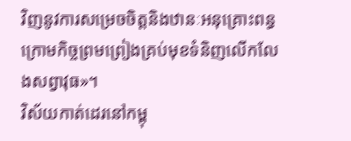វិញនូវការសម្រេចចិត្តនិងឋានៈអនុគ្រោះពន្ធក្រោមកិច្ចព្រមព្រៀងគ្រប់មុខទំនិញលើកលែងសព្វាវុធ»។
វិស័យកាត់ដេរនៅកម្ពុ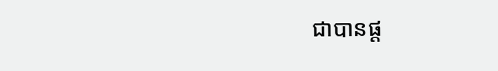ជាបានផ្ត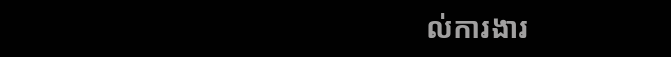ល់ការងារ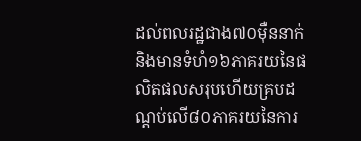ដល់ពលរដ្ឋជាង៧០ម៉ឺននាក់និងមានទំហំ១៦ភាគរយនៃផលិតផលសរុបហើយគ្របដណ្តប់លើ៨០ភាគរយនៃការ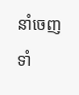នាំចេញទាំ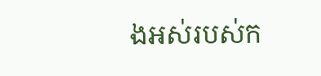ងអស់របស់ក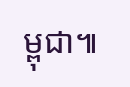ម្ពុជា៕